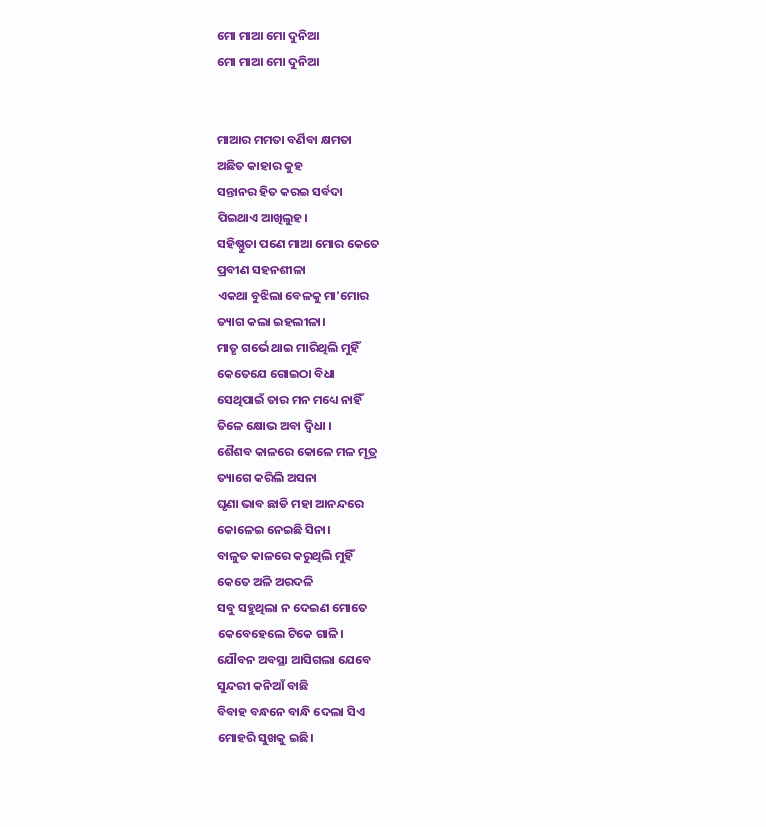ମୋ ମାଆ ମୋ ଦୁନିଆ
ମୋ ମାଆ ମୋ ଦୁନିଆ


ମାଆର ମମତା ବର୍ଣିବା କ୍ଷମତା
ଅଛିତ କାହାର କୁହ
ସନ୍ତାନର ହିତ କରଇ ସର୍ବଦା
ପିଇଥାଏ ଆଖିଲୁହ।
ସହିଷ୍ଣୁତା ପଣେ ମାଆ ମୋର କେତେ
ପ୍ରବୀଣ ସହନଶୀଳା
ଏକଥା ବୁଝିଲା ବେଳକୁ ମା'ମୋର
ତ୍ୟାଗ କଲା ଇହଲୀଳା।
ମାତୃ ଗର୍ଭେ ଥାଇ ମାରିଥିଲି ମୁହିଁ
କେତେଯେ ଗୋଇଠା ବିଧା
ସେଥିପାଇଁ ତାର ମନ ମଧ୍ୟେ ନାହିଁ
ତିଳେ କ୍ଷୋଭ ଅବା ଦ୍ଵିଧା ।
ଶୈଶବ କାଳରେ କୋଳେ ମଳ ମୂତ୍ର
ତ୍ୟାଗେ କରିଲି ଅସନା
ଘୃଣା ଭାବ ଛାଡି ମହା ଆନନ୍ଦରେ
କୋଳେଇ ନେଇଛି ସିନା।
ବାଳୁତ କାଳରେ କରୁଥିଲି ମୁହିଁ
କେତେ ଅଳି ଅରଦଳି
ସବୁ ସହୁଥିଲା ନ ଦେଇଣ ମୋତେ
କେବେହେଲେ ଟିକେ ଗାଳି।
ଯୌବନ ଅବସ୍ଥା ଆସିଗଲା ଯେବେ
ସୁନ୍ଦରୀ କନିଆଁ ବାଛି
ବିବାହ ବନ୍ଧନେ ବାନ୍ଧି ଦେଲା ସିଏ
ମୋହରି ସୁଖକୁ ଇଛି।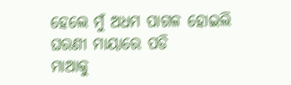ହେଲେ ମୁଁ ଅଧମ ପାଗଳ ହୋଇଲି
ଘରଣୀ ମାୟାରେ ପଡି
ମାଆକୁ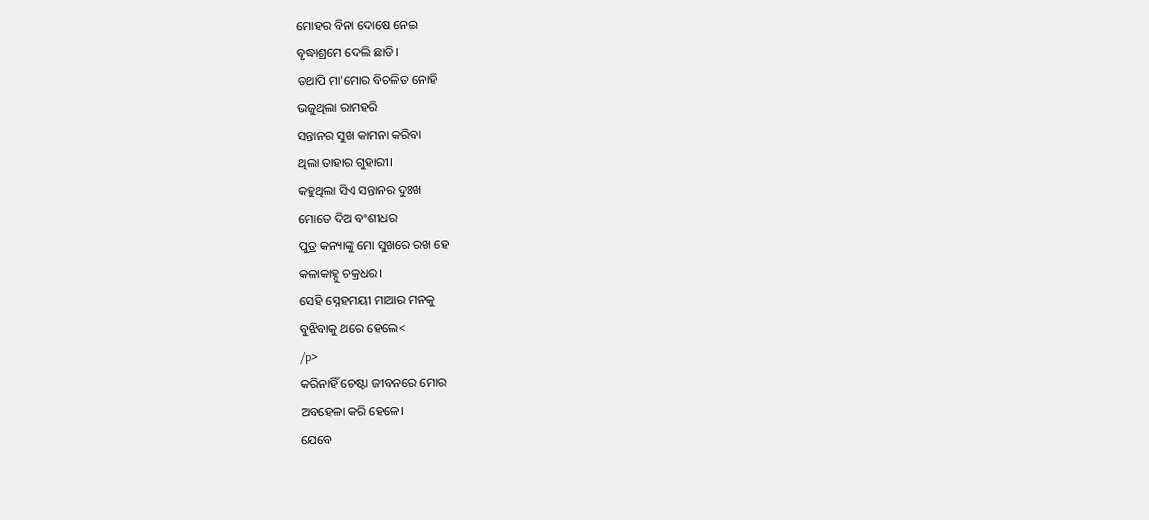ମୋହର ବିନା ଦୋଷେ ନେଇ
ବୃଦ୍ଧାଶ୍ରମେ ଦେଲି ଛାଡି।
ତଥାପି ମା'ମୋର ବିଚଳିତ ନୋହି
ଭଜୁଥିଲା ରାମହରି
ସନ୍ତାନର ସୁଖ କାମନା କରିବା
ଥିଲା ତାହାର ଗୁହାରୀ।
କହୁଥିଲା ସିଏ ସନ୍ତାନର ଦୁଃଖ
ମୋତେ ଦିଅ ବଂଶୀଧର
ପୁତ୍ର କନ୍ୟାଙ୍କୁ ମୋ ସୁଖରେ ରଖ ହେ
କଳାକାହ୍ନୁ ଚକ୍ରଧର।
ସେହି ସ୍ନେହମୟୀ ମାଆର ମନକୁ
ବୁଝିବାକୁ ଥରେ ହେଲେ<
/p>
କରିନାହିଁ ଚେଷ୍ଟା ଜୀବନରେ ମୋର
ଅବହେଳା କରି ହେଳେ।
ଯେବେ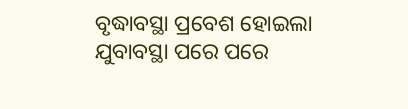ବୃଦ୍ଧାବସ୍ଥା ପ୍ରବେଶ ହୋଇଲା
ଯୁବାବସ୍ଥା ପରେ ପରେ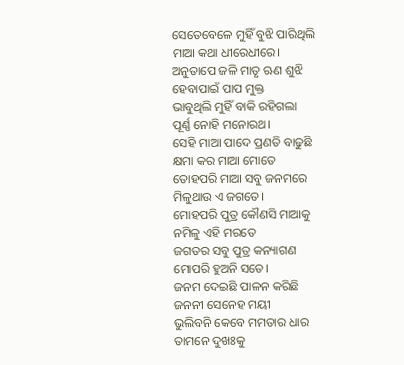ସେତେବେଳେ ମୁହିଁ ବୁଝି ପାରିଥିଲି
ମାଆ କଥା ଧୀରେଧୀରେ।
ଅନୁତାପେ ଜଳି ମାତୃ ଋଣ ଶୁଝି
ହେବାପାଇଁ ପାପ ମୁକ୍ତ
ଭାବୁଥିଲି ମୁହିଁ ବାକି ରହିଗଲା
ପୂର୍ଣ୍ଣ ନୋହି ମନୋରଥ।
ସେହି ମାଆ ପାଦେ ପ୍ରଣତି ବାଢୁଛି
କ୍ଷମା କର ମାଆ ମୋତେ
ତୋହପରି ମାଆ ସବୁ ଜନମରେ
ମିଳୁଥାଉ ଏ ଜଗତେ।
ମୋହପରି ପୁତ୍ର କୌଣସି ମାଆକୁ
ନମିଳୁ ଏହି ମରତେ
ଜଗତର ସବୁ ପୁତ୍ର କନ୍ୟାଗଣ
ମୋପରି ହୁଅନି ସତେ।
ଜନମ ଦେଇଛି ପାଳନ କରିଛି
ଜନନୀ ସେନେହ ମୟୀ
ଭୁଲିବନି କେବେ ମମତାର ଧାର
ତାମନେ ଦୁଖଃକୁ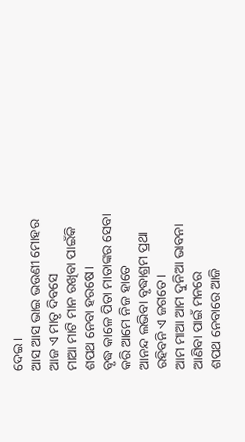ଦେଇ।
ଆସ ଆସ ଭାଇ ଭଉଣୀ ମୋହର
ଆଜ ଏ ମାତୃ ଦିବସେ
ମାଆ ମାଟି ମାନ ରଖିବା ପାଇଁକି
ଶପଥ ନେବା ହରଷେ।
ବୃଦ୍ଧ କାଳେ ପିତା ମାତାଙ୍କର ସେବା
କରି ଆମେ ନିଜ ହାତେ
ଆନନ୍ଦ ଲଭିବା ବୃଦ୍ଧାଶ୍ରମ ପ୍ରଥା
ରହିବନି ଏ ଜଗତେ।
ଆମ ମାଆ ଆମ ଦୁନିଆ ଭାବନା
ଆଣିବା ପାଇଁ ମନରେ
ଶପଥ ନେବାରେ ଆଜି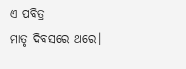ଏ ପବିତ୍ର
ମାତୃ ଦିବସରେ ଥରେ।